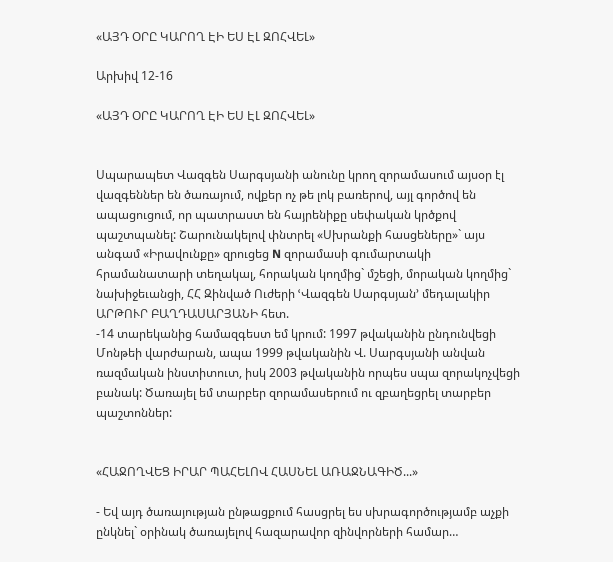«ԱՅԴ ՕՐԸ ԿԱՐՈՂ ԷԻ ԵՍ ԷԼ ԶՈՀՎԵԼ»

Արխիվ 12-16

«ԱՅԴ ՕՐԸ ԿԱՐՈՂ ԷԻ ԵՍ ԷԼ ԶՈՀՎԵԼ»


Սպարապետ Վազգեն Սարգսյանի անունը կրող զորամասում այսօր էլ վազգեններ են ծառայում, ովքեր ոչ թե լոկ բառերով, այլ գործով են ապացուցում, որ պատրաստ են հայրենիքը սեփական կրծքով պաշտպանել: Շարունակելով փնտրել «Սխրանքի հասցեները»` այս անգամ «Իրավունքը» զրուցեց N զորամասի գումարտակի հրամանատարի տեղակալ, հորական կողմից` մշեցի, մորական կողմից` նախիջեւանցի, ՀՀ Զինված Ուժերի ՙՎազգեն Սարգսյան՚ մեդալակիր ԱՐԹՈՒՐ ԲԱՂԴԱՍԱՐՅԱՆԻ հետ.
-14 տարեկանից համազգեստ եմ կրում: 1997 թվականին ընդունվեցի Մոնթեի վարժարան, ապա 1999 թվականին Վ. Սարգսյանի անվան ռազմական ինստիտուտ, իսկ 2003 թվականին որպես սպա զորակոչվեցի բանակ: Ծառայել եմ տարբեր զորամասերում ու զբաղեցրել տարբեր պաշտոններ:


«ՀԱՋՈՂՎԵՑ ԻՐԱՐ ՊԱՀԵԼՈՎ ՀԱՍՆԵԼ ԱՌԱՋՆԱԳԻԾ...»

- Եվ այդ ծառայության ընթացքում հասցրել ես սխրագործությամբ աչքի ընկնել` օրինակ ծառայելով հազարավոր զինվորների համար…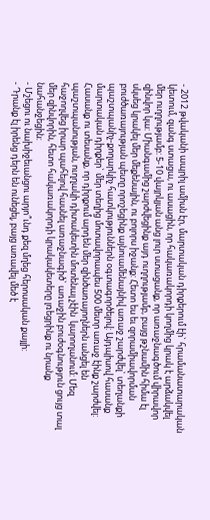- 2012 թվականի ապրիլ ամիսն էր, մարտական դիրքերում էի` հրամանատարական կետում, զանգ ստացա, ու ասացին, որ հակառակորդի կողմից կրակ է արձակվել մեր ուղղությամբ: 5-10 վայրկյան անց լուր ստացանք, որ առաջնագծում վիրավոր զինվոր կա: Միանգամից շարժվեցինք այդ ուղղությամբ, բայց թշնամին հիմա էլ սկսեց կրակել մեր մեքենային, ու բոլորս իջանք: Հետո ես եւ զորամիավորման բուժծառայության պետը որոշեցինք այնուամենայնիվ առաջ շարժվել` տեղանքի պաշտպանիչ-քողարկիչ հատկություններն օգտագործելով: Այդպիսով հասանք մարտական դիրքեր` մեր տեղից մոտավորապես 500 մետր առաջ էինք շարժվել: Հասանք ու տեսանք, որ դիրքում արդեն մեր զինծառայողներն անցել են պաշտպանության, ուղղակի դիտակետին մոտենալ չէին  կարողանում: Մեզ հաջողվեց իրար պահելով հասնել առաջնագիծ` առաջին բուժօգնություն ցույց տալ մեր զինվորին, հետո հակառակորդի կրակակետերը լռեցրինք ու նրանք նահանջեցին:
- Մշեցու ու նախիջեւանցու արյո՞ւնդ քեզ մղեց հերոսական քայլի:
- Դրանք էլ իրենց դերն են ունեցել, բայց առավել մեծ է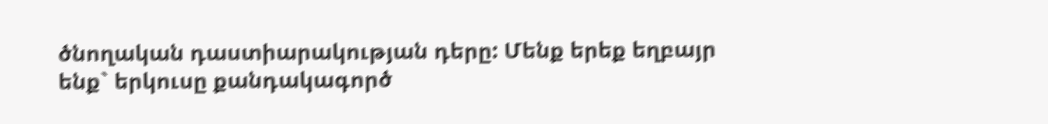ծնողական դաստիարակության դերը: Մենք երեք եղբայր ենք` երկուսը քանդակագործ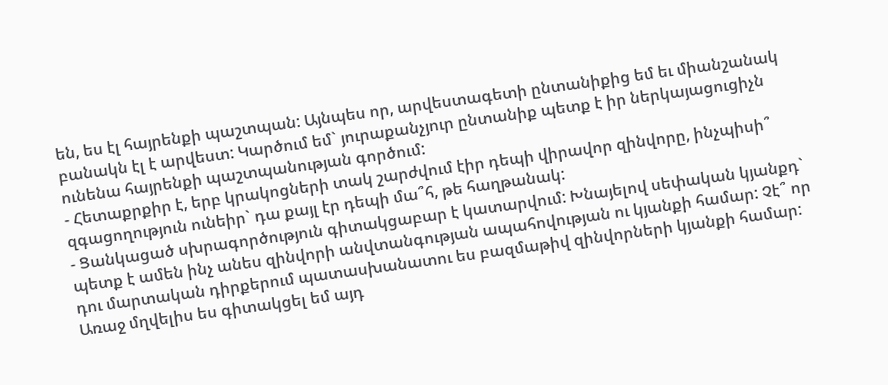են, ես էլ հայրենքի պաշտպան: Այնպես որ, արվեստագետի ընտանիքից եմ եւ միանշանակ բանակն էլ է արվեստ: Կարծում եմ` յուրաքանչյուր ընտանիք պետք է իր ներկայացուցիչն ունենա հայրենքի պաշտպանության գործում:
- Հետաքրքիր է, երբ կրակոցների տակ շարժվում էիր դեպի վիրավոր զինվորը, ինչպիսի՞ զգացողություն ունեիր` դա քայլ էր դեպի մա՞հ, թե հաղթանակ:
- Ցանկացած սխրագործություն գիտակցաբար է կատարվում: Խնայելով սեփական կյանքդ` պետք է ամեն ինչ անես զինվորի անվտանգության ապահովության ու կյանքի համար: Չէ՞ որ դու մարտական դիրքերում պատասխանատու ես բազմաթիվ զինվորների կյանքի համար: Առաջ մղվելիս ես գիտակցել եմ այդ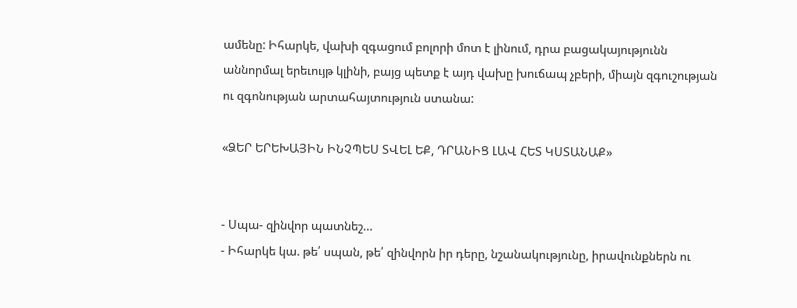ամենը: Իհարկե, վախի զգացում բոլորի մոտ է լինում, դրա բացակայությունն աննորմալ երեւույթ կլինի, բայց պետք է այդ վախը խուճապ չբերի, միայն զգուշության ու զգոնության արտահայտություն ստանա:

«ՁԵՐ ԵՐԵԽԱՅԻՆ ԻՆՉՊԵՍ ՏՎԵԼ ԵՔ, ԴՐԱՆԻՑ ԼԱՎ ՀԵՏ ԿՍՏԱՆԱՔ»


- Սպա- զինվոր պատնեշ…
- Իհարկե կա. թե՛ սպան, թե՛ զինվորն իր դերը, նշանակությունը, իրավունքներն ու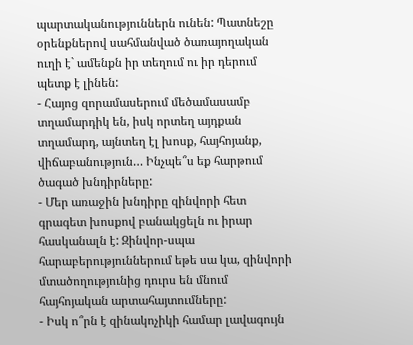պարտականություններն ունեն: Պատնեշը օրենքներով սահմանված ծառայողական ուղի է` ամենքն իր տեղում ու իր դերում պետք է լինեն:
- Հայոց զորամասերում մեծամասամբ տղամարդիկ են, իսկ որտեղ այդքան տղամարդ, այնտեղ էլ խոսք, հայհոյանք, վիճաբանություն… Ինչպե՞ս եք հարթում ծագած խնդիրները:
- Մեր առաջին խնդիրը զինվորի հետ գրագետ խոսքով բանակցելն ու իրար հասկանալն է: Զինվոր-սպա հարաբերություններում եթե սա կա, զինվորի մտածողությունից դուրս են մնում հայհոյական արտահայտումները:
- Իսկ ո՞րն է զինակոչիկի համար լավագույն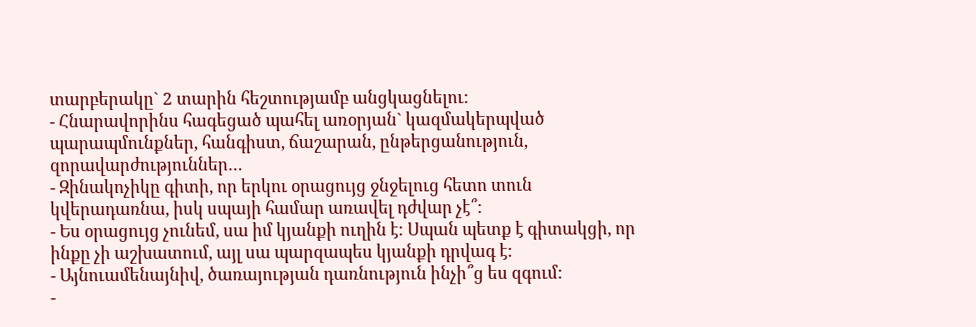տարբերակը` 2 տարին հեշտությամբ անցկացնելու:
- Հնարավորինս հագեցած պահել առօրյան` կազմակերպված պարապմունքներ, հանգիստ, ճաշարան, ընթերցանություն, զորավարժություններ…
- Զինակոչիկը գիտի, որ երկու օրացույց ջնջելուց հետո տուն կվերադառնա, իսկ սպայի համար առավել դժվար չէ՞:
- Ես օրացույց չունեմ, սա իմ կյանքի ուղին է: Սպան պետք է գիտակցի, որ ինքը չի աշխատում, այլ սա պարզապես կյանքի դրվագ է:
- Այնուամենայնիվ, ծառայության դառնություն ինչի՞ց ես զգում:
-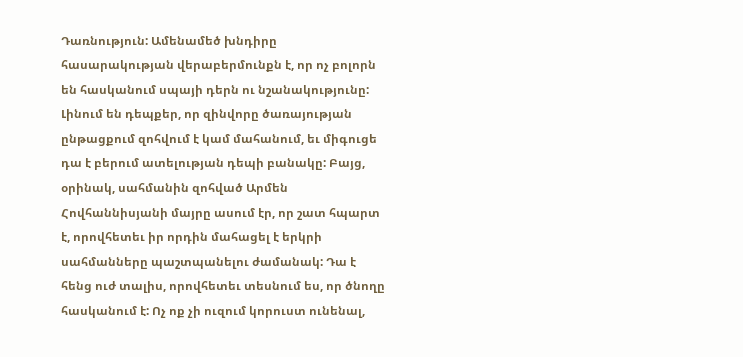Դառնություն: Ամենամեծ խնդիրը հասարակության վերաբերմունքն է, որ ոչ բոլորն են հասկանում սպայի դերն ու նշանակությունը: Լինում են դեպքեր, որ զինվորը ծառայության ընթացքում զոհվում է կամ մահանում, եւ միգուցե դա է բերում ատելության դեպի բանակը: Բայց, օրինակ, սահմանին զոհված Արմեն Հովհաննիսյանի մայրը ասում էր, որ շատ հպարտ է, որովհետեւ իր որդին մահացել է երկրի սահմանները պաշտպանելու ժամանակ: Դա է հենց ուժ տալիս, որովհետեւ տեսնում ես, որ ծնողը հասկանում է: Ոչ ոք չի ուզում կորուստ ունենալ,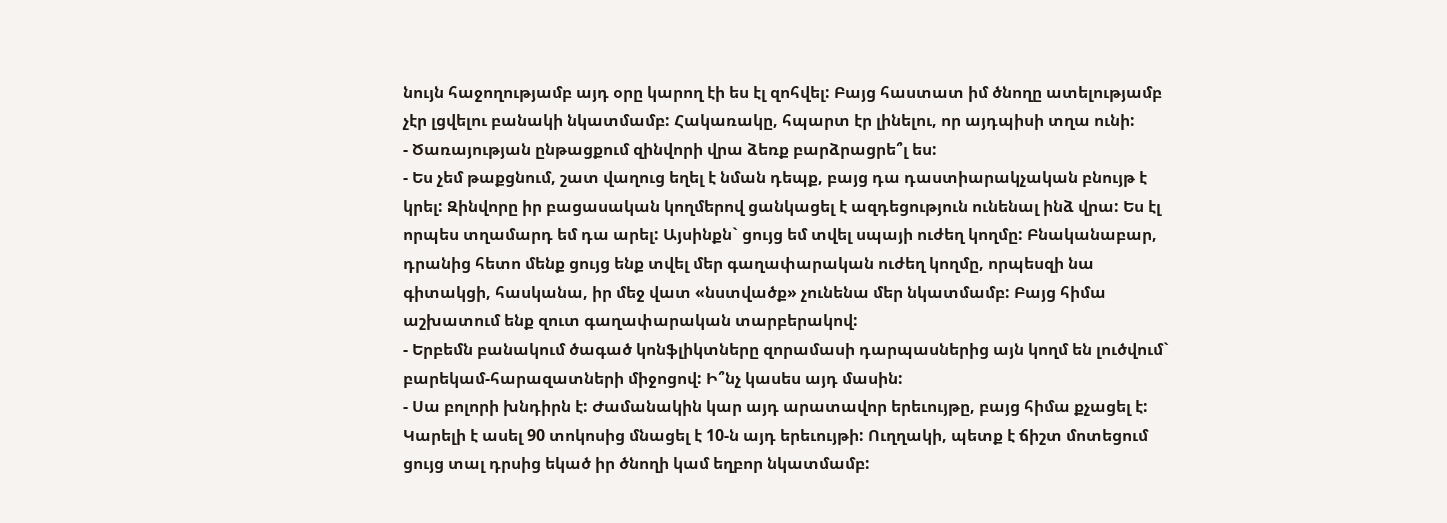նույն հաջողությամբ այդ օրը կարող էի ես էլ զոհվել: Բայց հաստատ իմ ծնողը ատելությամբ չէր լցվելու բանակի նկատմամբ: Հակառակը, հպարտ էր լինելու, որ այդպիսի տղա ունի:
- Ծառայության ընթացքում զինվորի վրա ձեռք բարձրացրե՞լ ես:
- Ես չեմ թաքցնում, շատ վաղուց եղել է նման դեպք, բայց դա դաստիարակչական բնույթ է կրել: Զինվորը իր բացասական կողմերով ցանկացել է ազդեցություն ունենալ ինձ վրա: Ես էլ որպես տղամարդ եմ դա արել: Այսինքն` ցույց եմ տվել սպայի ուժեղ կողմը: Բնականաբար, դրանից հետո մենք ցույց ենք տվել մեր գաղափարական ուժեղ կողմը, որպեսզի նա գիտակցի, հասկանա, իր մեջ վատ «նստվածք» չունենա մեր նկատմամբ: Բայց հիմա աշխատում ենք զուտ գաղափարական տարբերակով:
- Երբեմն բանակում ծագած կոնֆլիկտները զորամասի դարպասներից այն կողմ են լուծվում` բարեկամ-հարազատների միջոցով: Ի՞նչ կասես այդ մասին:
- Սա բոլորի խնդիրն է: Ժամանակին կար այդ արատավոր երեւույթը, բայց հիմա քչացել է: Կարելի է ասել 90 տոկոսից մնացել է 10-ն այդ երեւույթի: Ուղղակի, պետք է ճիշտ մոտեցում ցույց տալ դրսից եկած իր ծնողի կամ եղբոր նկատմամբ: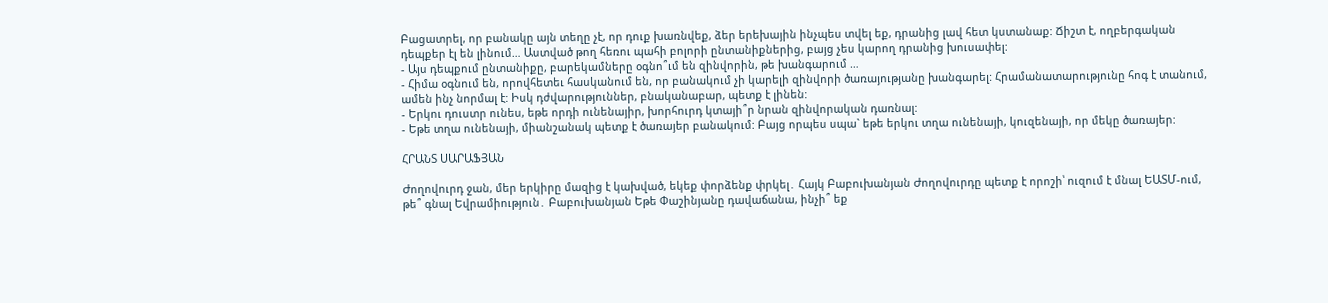Բացատրել, որ բանակը այն տեղը չէ, որ դուք խառնվեք, ձեր երեխային ինչպես տվել եք, դրանից լավ հետ կստանաք: Ճիշտ է, ողբերգական դեպքեր էլ են լինում… Աստված թող հեռու պահի բոլորի ընտանիքներից, բայց չես կարող դրանից խուսափել:
- Այս դեպքում ընտանիքը, բարեկամները օգնո՞ւմ են զինվորին, թե խանգարում …
- Հիմա օգնում են, որովհետեւ հասկանում են, որ բանակում չի կարելի զինվորի ծառայությանը խանգարել: Հրամանատարությունը հոգ է տանում, ամեն ինչ նորմալ է: Իսկ դժվարություններ, բնականաբար, պետք է լինեն:
- Երկու դուստր ունես, եթե որդի ունենայիր, խորհուրդ կտայի՞ր նրան զինվորական դառնալ:
- Եթե տղա ունենայի, միանշանակ պետք է ծառայեր բանակում: Բայց որպես սպա` եթե երկու տղա ունենայի, կուզենայի, որ մեկը ծառայեր:

ՀՐԱՆՏ ՍԱՐԱՖՅԱՆ

Ժողովուրդ ջան, մեր երկիրը մազից է կախված, եկեք փորձենք փրկել․ Հայկ Բաբուխանյան Ժողովուրդը պետք է որոշի՝ ուզում է մնալ ԵԱՏՄ-ում, թե՞ գնալ Եվրամիություն․ Բաբուխանյան Եթե Փաշինյանը դավաճանա, ինչի՞ եք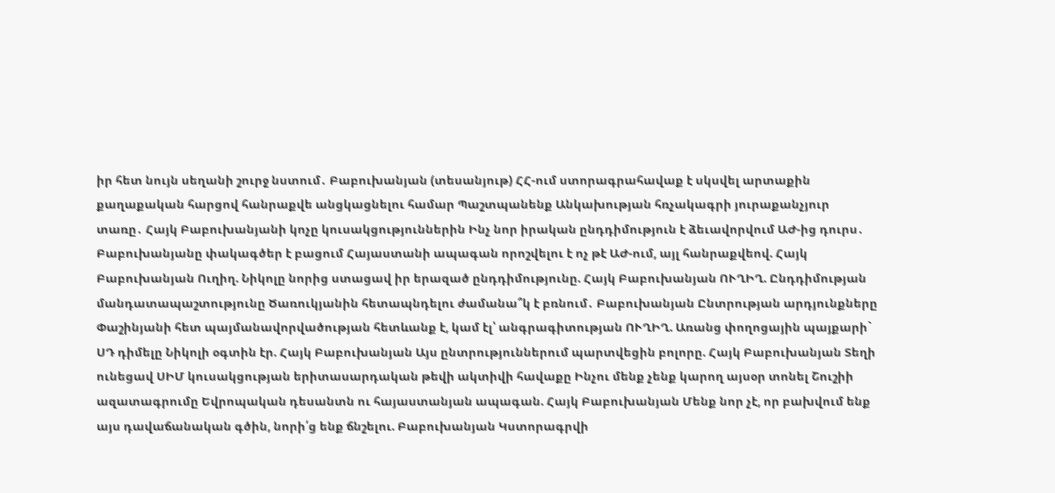իր հետ նույն սեղանի շուրջ նստում․ Բաբուխանյան (տեսանյութ) ՀՀ-ում ստորագրահավաք է սկսվել արտաքին քաղաքական հարցով հանրաքվե անցկացնելու համար Պաշտպանենք Անկախության հռչակագրի յուրաքանչյուր տառը․ Հայկ Բաբուխանյանի կոչը կուսակցություններին Ինչ նոր իրական ընդդիմություն է ձեւավորվում ԱԺ-ից դուրս․ Բաբուխանյանը փակագծեր է բացում Հայաստանի ապագան որոշվելու է ոչ թէ ԱԺ-ում, այլ հանրաքվեով. Հայկ Բաբուխանյան Ուղիղ. Նիկոլը նորից ստացավ իր երազած ընդդիմությունը. Հայկ Բաբուխանյան ՈՒՂԻՂ. Ընդդիմության մանդատապաշտությունը Ծառուկյանին հետապնդելու ժամանա՞կ է բռնում․ Բաբուխանյան Ընտրության արդյունքները Փաշինյանի հետ պայմանավորվածության հետևանք է, կամ էլ՝ անգրագիտության ՈՒՂԻՂ. Առանց փողոցային պայքարի` ՍԴ դիմելը Նիկոլի օգտին էր. Հայկ Բաբուխանյան Այս ընտրություններում պարտվեցին բոլորը. Հայկ Բաբուխանյան Տեղի ունեցավ ՍԻՄ կուսակցության երիտասարդական թեվի ակտիվի հավաքը Ինչու մենք չենք կարող այսօր տոնել Շուշիի ազատագրումը Եվրոպական դեսանտն ու հայաստանյան ապագան. Հայկ Բաբուխանյան Մենք նոր չէ, որ բախվում ենք այս դավաճանական գծին, նորի՛ց ենք ճնշելու. Բաբուխանյան Կստորագրվի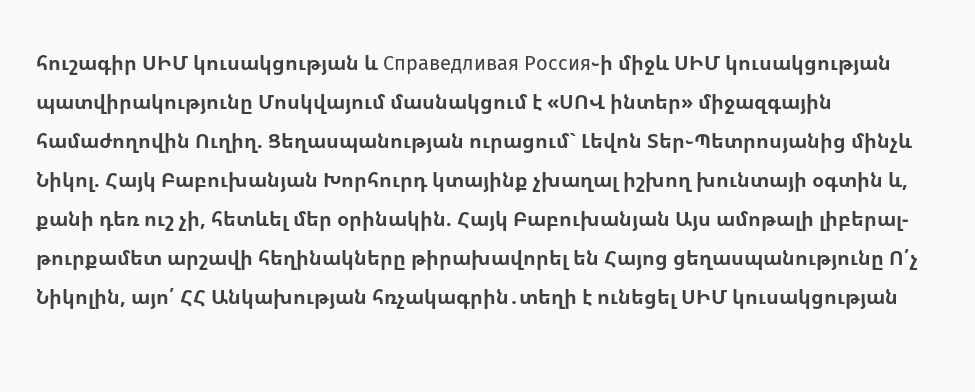հուշագիր ՍԻՄ կուսակցության և Справедливая Россия֊ի միջև ՍԻՄ կուսակցության պատվիրակությունը Մոսկվայում մասնակցում է «ՍՈՎ ինտեր» միջազգային համաժողովին Ուղիղ. Ցեղասպանության ուրացում` Լեվոն Տեր֊Պետրոսյանից մինչև Նիկոլ. Հայկ Բաբուխանյան Խորհուրդ կտայինք չխաղալ իշխող խունտայի օգտին և, քանի դեռ ուշ չի, հետևել մեր օրինակին. Հայկ Բաբուխանյան Այս ամոթալի լիբերալ-թուրքամետ արշավի հեղինակները թիրախավորել են Հայոց ցեղասպանությունը Ո՛չ Նիկոլին, այո՛ ՀՀ Անկախության հռչակագրին․տեղի է ունեցել ՍԻՄ կուսակցության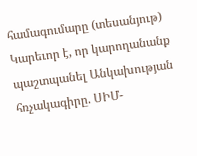համագումարը (տեսանյութ) Կարեւոր է, որ կարողանանք պաշտպանել Անկախության հռչակագիրը. ՍԻՄ-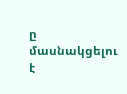ը մասնակցելու է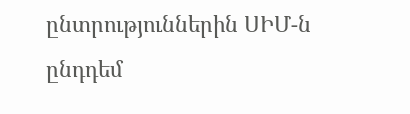ընտրություններին ՍԻՄ-ն ընդդեմ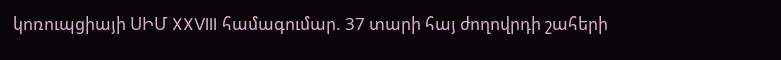կոռուպցիայի ՍԻՄ XXVIII համագումար. 37 տարի հայ ժողովրդի շահերի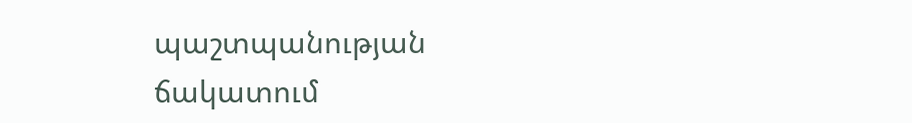պաշտպանության ճակատում